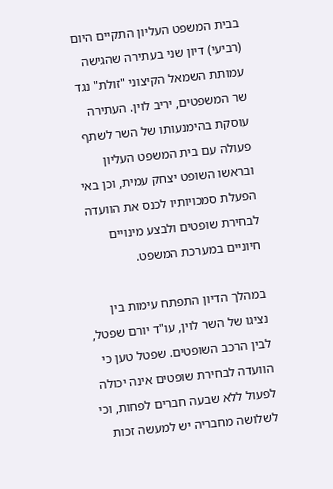בבית המשפט העליון התקיים היום (רביעי) דיון שני בעתירה שהגישה עמותת השמאל הקיצוני "זולת" נגד שר המשפטים, יריב לוין. העתירה עוסקת בהימנעותו של השר לשתף פעולה עם בית המשפט העליון ובראשו השופט יצחק עמית, וכן באי הפעלת סמכויותיו לכנס את הוועדה לבחירת שופטים ולבצע מינויים חיוניים במערכת המשפט.

במהלך הדיון התפתח עימות בין נציגו של השר לוין, עו"ד יורם שפטל, לבין הרכב השופטים. שפטל טען כי הוועדה לבחירת שופטים אינה יכולה לפעול ללא שבעה חברים לפחות, וכי לשלושה מחבריה יש למעשה זכות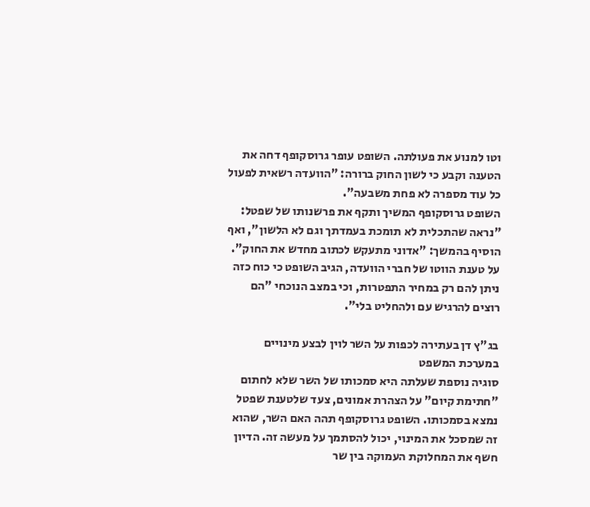וטו למנוע את פעולתה. השופט עופר גרוסקופף דחה את הטענה וקבע כי לשון החוק ברורה: "הוועדה רשאית לפעול כל עוד מספרה לא פחת משבעה".
השופט גרוסקופף המשיך ותקף את פרשנותו של שפטל: "נראה שהתכלית לא תומכת בעמדתך וגם לא הלשון", ואף הוסיף בהמשך: "אדוני מתעקש לכתוב מחדש את החוק". על טענת הווטו של חברי הוועדה, הגיב השופט כי כוח כזה ניתן להם רק במחיר התפטרות, וכי במצב הנוכחי "הם רוצים להרגיש עם ולהחליט בלי".

בג"ץ דן בעתירה לכפות על השר לוין לבצע מינויים במערכת המשפט
סוגיה נוספת שעלתה היא סמכותו של השר שלא לחתום "חתימת קיום" על הצהרת אמונים, צעד שלטענת שפטל נמצא בסמכותו. השופט גרוסקופף תהה האם השר, שהוא זה שמסכל את המינוי, יכול להסתמך על מעשה זה. הדיון חשף את המחלוקת העמוקה בין שר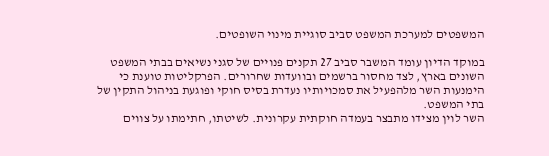המשפטים למערכת המשפט סביב סוגיית מינוי השופטים.

במוקד הדיון עומד המשבר סביב 27 תקנים פנויים של סגני נשיאים בבתי המשפט השונים בארץ, לצד מחסור ברשמים ובוועדות שחרורים. הפרקליטות טוענת כי הימנעות השר מלהפעיל את סמכויותיו נעדרת בסיס חוקי ופוגעת בניהול התקין של בתי המשפט.
השר לוין מצידו מתבצר בעמדה חוקתית עקרונית. לשיטתו, חתימתו על צווים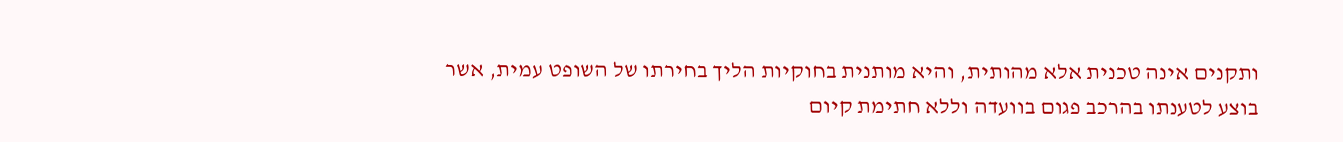ותקנים אינה טכנית אלא מהותית, והיא מותנית בחוקיות הליך בחירתו של השופט עמית, אשר בוצע לטענתו בהרכב פגום בוועדה וללא חתימת קיום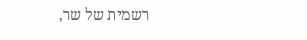רשמית של שר,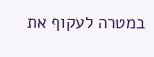במטרה לעקוף את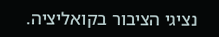נציגי הציבור בקואליציה.